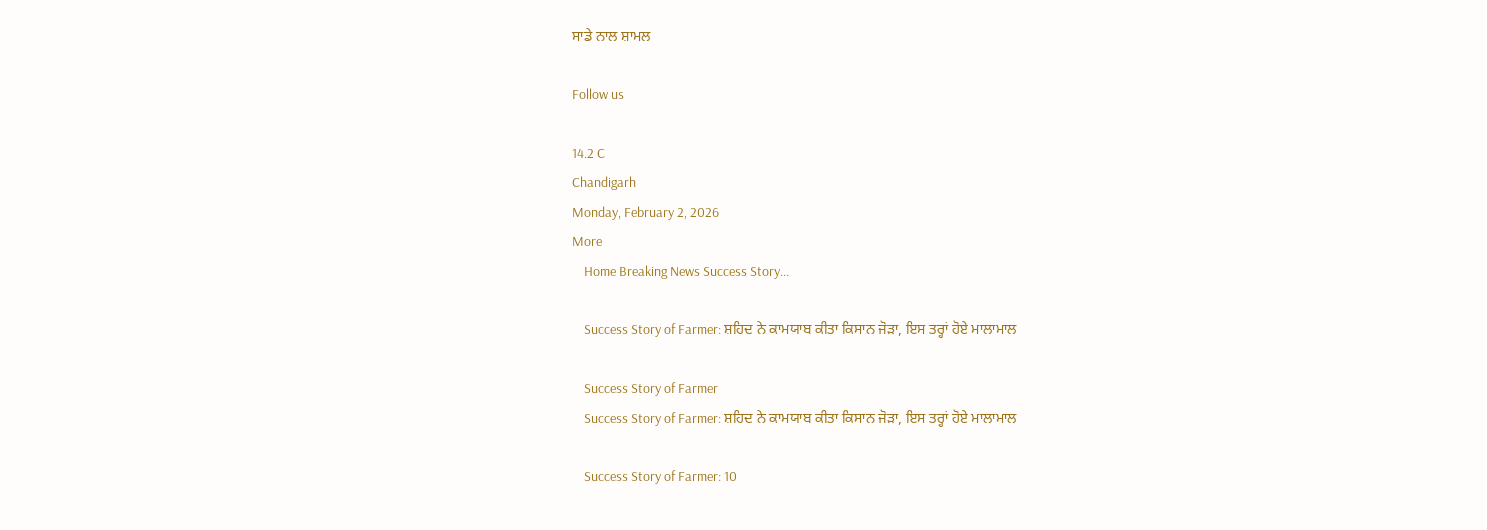ਸਾਡੇ ਨਾਲ ਸ਼ਾਮਲ

Follow us

14.2 C
Chandigarh
Monday, February 2, 2026
More
    Home Breaking News Success Story...

    Success Story of Farmer: ਸ਼ਹਿਦ ਨੇ ਕਾਮਯਾਬ ਕੀਤਾ ਕਿਸਾਨ ਜੋੜਾ, ਇਸ ਤਰ੍ਹਾਂ ਹੋਏ ਮਾਲਾਮਾਲ

    Success Story of Farmer
    Success Story of Farmer: ਸ਼ਹਿਦ ਨੇ ਕਾਮਯਾਬ ਕੀਤਾ ਕਿਸਾਨ ਜੋੜਾ, ਇਸ ਤਰ੍ਹਾਂ ਹੋਏ ਮਾਲਾਮਾਲ

    Success Story of Farmer: 10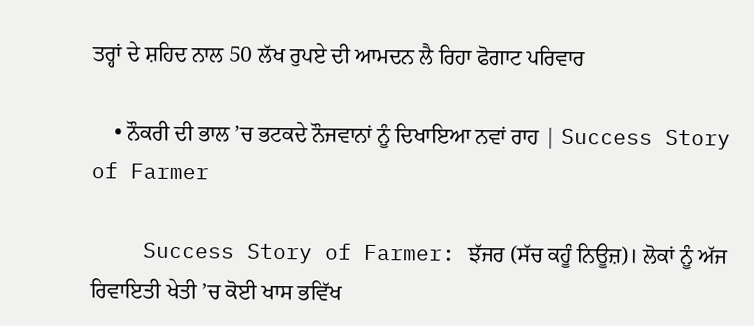ਤਰ੍ਹਾਂ ਦੇ ਸ਼ਹਿਦ ਨਾਲ 50 ਲੱਖ ਰੁਪਏ ਦੀ ਆਮਦਨ ਲੈ ਰਿਹਾ ਫੋਗਾਟ ਪਰਿਵਾਰ

    • ਨੌਕਰੀ ਦੀ ਭਾਲ ’ਚ ਭਟਕਦੇ ਨੌਜਵਾਨਾਂ ਨੂੰ ਦਿਖਾਇਆ ਨਵਾਂ ਰਾਹ | Success Story of Farmer

    Success Story of Farmer: ਝੱਜਰ (ਸੱਚ ਕਹੂੰ ਨਿਊਜ਼)। ਲੋਕਾਂ ਨੂੰ ਅੱਜ ਰਿਵਾਇਤੀ ਖੇਤੀ ’ਚ ਕੋਈ ਖਾਸ ਭਵਿੱਖ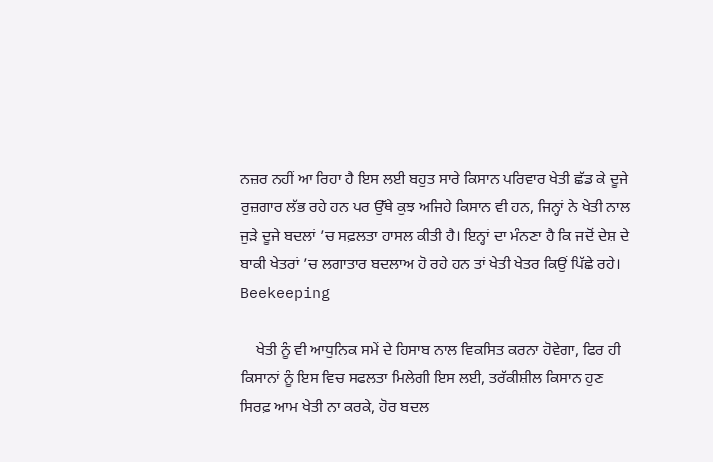ਨਜ਼ਰ ਨਹੀਂ ਆ ਰਿਹਾ ਹੈ ਇਸ ਲਈ ਬਹੁਤ ਸਾਰੇ ਕਿਸਾਨ ਪਰਿਵਾਰ ਖੇਤੀ ਛੱਡ ਕੇ ਦੂਜੇ ਰੁਜ਼ਗਾਰ ਲੱਭ ਰਹੇ ਹਨ ਪਰ ਉੱਥੇ ਕੁਝ ਅਜਿਹੇ ਕਿਸਾਨ ਵੀ ਹਨ, ਜਿਨ੍ਹਾਂ ਨੇ ਖੇਤੀ ਨਾਲ ਜੁੜੇ ਦੂਜੇ ਬਦਲਾਂ ’ਚ ਸਫ਼ਲਤਾ ਹਾਸਲ ਕੀਤੀ ਹੈ। ਇਨ੍ਹਾਂ ਦਾ ਮੰਨਣਾ ਹੈ ਕਿ ਜਦੋਂ ਦੇਸ਼ ਦੇ ਬਾਕੀ ਖੇਤਰਾਂ ’ਚ ਲਗਾਤਾਰ ਬਦਲਾਅ ਹੋ ਰਹੇ ਹਨ ਤਾਂ ਖੇਤੀ ਖੇਤਰ ਕਿਉਂ ਪਿੱਛੇ ਰਹੇ। Beekeeping

    ਖੇਤੀ ਨੂੰ ਵੀ ਆਧੁਨਿਕ ਸਮੇਂ ਦੇ ਹਿਸਾਬ ਨਾਲ ਵਿਕਸਿਤ ਕਰਨਾ ਹੋਵੇਗਾ, ਫਿਰ ਹੀ ਕਿਸਾਨਾਂ ਨੂੰ ਇਸ ਵਿਚ ਸਫਲਤਾ ਮਿਲੇਗੀ ਇਸ ਲਈ, ਤਰੱਕੀਸ਼ੀਲ ਕਿਸਾਨ ਹੁਣ ਸਿਰਫ਼ ਆਮ ਖੇਤੀ ਨਾ ਕਰਕੇ, ਹੋਰ ਬਦਲ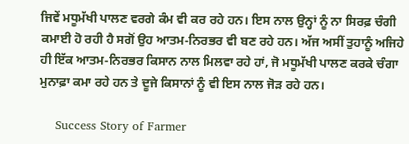ਜਿਵੇਂ ਮਧੂਮੱਖੀ ਪਾਲਣ ਵਰਗੇ ਕੰਮ ਵੀ ਕਰ ਰਹੇ ਹਨ। ਇਸ ਨਾਲ ਉਨ੍ਹਾਂ ਨੂੰ ਨਾ ਸਿਰਫ਼ ਚੰਗੀ ਕਮਾਈ ਹੋ ਰਹੀ ਹੈ ਸਗੋਂ ਉਹ ਆਤਮ-ਨਿਰਭਰ ਵੀ ਬਣ ਰਹੇ ਹਨ। ਅੱਜ ਅਸੀਂ ਤੁਹਾਨੂੰ ਅਜਿਹੇ ਹੀ ਇੱਕ ਆਤਮ-ਨਿਰਭਰ ਕਿਸਾਨ ਨਾਲ ਮਿਲਵਾ ਰਹੇ ਹਾਂ, ਜੋ ਮਧੂਮੱਖੀ ਪਾਲਣ ਕਰਕੇ ਚੰਗਾ ਮੁਨਾਫ਼ਾ ਕਮਾ ਰਹੇ ਹਨ ਤੇ ਦੂਜੇ ਕਿਸਾਨਾਂ ਨੂੰ ਵੀ ਇਸ ਨਾਲ ਜੋੜ ਰਹੇ ਹਨ।

    Success Story of Farmer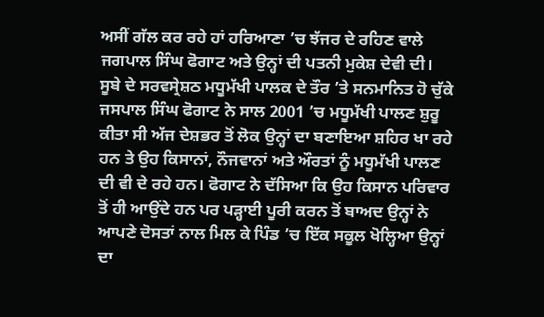ਅਸੀਂ ਗੱਲ ਕਰ ਰਹੇ ਹਾਂ ਹਰਿਆਣਾ ’ਚ ਝੱਜਰ ਦੇ ਰਹਿਣ ਵਾਲੇ ਜਗਪਾਲ ਸਿੰਘ ਫੋਗਾਟ ਅਤੇ ਉਨ੍ਹਾਂ ਦੀ ਪਤਨੀ ਮੁਕੇਸ਼ ਦੇਵੀ ਦੀ। ਸੂਬੇ ਦੇ ਸਰਵਸ੍ਰੇਸ਼ਠ ਮਧੂਮੱਖੀ ਪਾਲਕ ਦੇ ਤੌਰ ’ਤੇ ਸਨਮਾਨਿਤ ਹੋ ਚੁੱਕੇ ਜਸਪਾਲ ਸਿੰਘ ਫੋਗਾਟ ਨੇ ਸਾਲ 2001 ’ਚ ਮਧੂਮੱਖੀ ਪਾਲਣ ਸ਼ੁਰੂ ਕੀਤਾ ਸੀ ਅੱਜ ਦੇਸ਼ਭਰ ਤੋਂ ਲੋਕ ਉਨ੍ਹਾਂ ਦਾ ਬਣਾਇਆ ਸ਼ਹਿਰ ਖਾ ਰਹੇ ਹਨ ਤੇ ਉਹ ਕਿਸਾਨਾਂ, ਨੌਜਵਾਨਾਂ ਅਤੇ ਔਰਤਾਂ ਨੂੰ ਮਧੂਮੱਖੀ ਪਾਲਣ ਦੀ ਵੀ ਦੇ ਰਹੇ ਹਨ। ਫੋਗਾਟ ਨੇ ਦੱਸਿਆ ਕਿ ਉਹ ਕਿਸਾਨ ਪਰਿਵਾਰ ਤੋਂ ਹੀ ਆਉਂਦੇ ਹਨ ਪਰ ਪੜ੍ਹਾਈ ਪੂਰੀ ਕਰਨ ਤੋਂ ਬਾਅਦ ਉਨ੍ਹਾਂ ਨੇ ਆਪਣੇ ਦੋਸਤਾਂ ਨਾਲ ਮਿਲ ਕੇ ਪਿੰਡ ’ਚ ਇੱਕ ਸਕੂਲ ਖੋਲ੍ਹਿਆ ਉਨ੍ਹਾਂ ਦਾ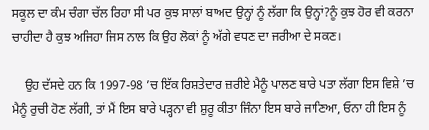ਸਕੂਲ ਦਾ ਕੰਮ ਚੰਗਾ ਚੱਲ ਰਿਹਾ ਸੀ ਪਰ ਕੁਝ ਸਾਲਾਂ ਬਾਅਦ ਉਨ੍ਹਾਂ ਨੂੰ ਲੱਗਾ ਕਿ ਉਨ੍ਹਾਂ?ਨੂੰ ਕੁਝ ਹੋਰ ਵੀ ਕਰਨਾ ਚਾਹੀਦਾ ਹੈ ਕੁਝ ਅਜਿਹਾ ਜਿਸ ਨਾਲ ਕਿ ਉਹ ਲੋਕਾਂ ਨੂੰ ਅੱਗੇ ਵਧਣ ਦਾ ਜਰੀਆ ਦੇ ਸਕਣ।

    ਉਹ ਦੱਸਦੇ ਹਨ ਕਿ 1997-98 ’ਚ ਇੱਕ ਰਿਸ਼ਤੇਦਾਰ ਜ਼ਰੀਏ ਮੈਨੂੰ ਪਾਲਣ ਬਾਰੇ ਪਤਾ ਲੱਗਾ ਇਸ ਵਿਸ਼ੇ ’ਚ ਮੈਨੂੰ ਰੁਚੀ ਹੋਣ ਲੱਗੀ, ਤਾਂ ਮੈਂ ਇਸ ਬਾਰੇ ਪੜ੍ਹਨਾ ਵੀ ਸ਼ੁਰੂ ਕੀਤਾ ਜਿੰਨਾ ਇਸ ਬਾਰੇ ਜਾਣਿਆ, ਓਨਾ ਹੀ ਇਸ ਨੂੰ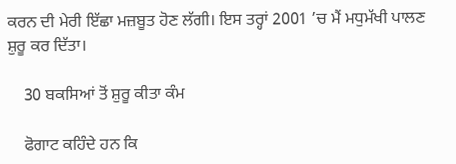ਕਰਨ ਦੀ ਮੇਰੀ ਇੱਛਾ ਮਜ਼ਬੂਤ ਹੋਣ ਲੱਗੀ। ਇਸ ਤਰ੍ਹਾਂ 2001 ’ਚ ਮੈਂ ਮਧੁਮੱਖੀ ਪਾਲਣ ਸ਼ੁਰੂ ਕਰ ਦਿੱਤਾ।

    30 ਬਕਸਿਆਂ ਤੋਂ ਸ਼ੁਰੂ ਕੀਤਾ ਕੰਮ

    ਫੋਗਾਟ ਕਹਿੰਦੇ ਹਨ ਕਿ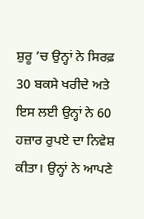ਸ਼ੁਰੂ ’ਚ ਉਨ੍ਹਾਂ ਨੇ ਸਿਰਫ਼ 30 ਬਕਸੇ ਖਰੀਦੇ ਅਤੇ ਇਸ ਲਈ ਉਨ੍ਹਾਂ ਨੇ 60 ਹਜ਼ਾਰ ਰੁਪਏ ਦਾ ਨਿਵੇਸ਼ ਕੀਤਾ। ਉਨ੍ਹਾਂ ਨੇ ਆਪਣੇ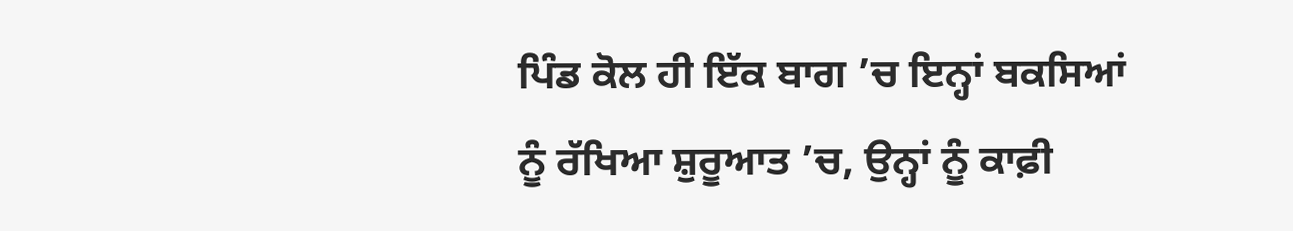ਪਿੰਡ ਕੋਲ ਹੀ ਇੱਕ ਬਾਗ ’ਚ ਇਨ੍ਹਾਂ ਬਕਸਿਆਂ ਨੂੰ ਰੱਖਿਆ ਸ਼ੁਰੂਆਤ ’ਚ, ਉਨ੍ਹਾਂ ਨੂੰ ਕਾਫ਼ੀ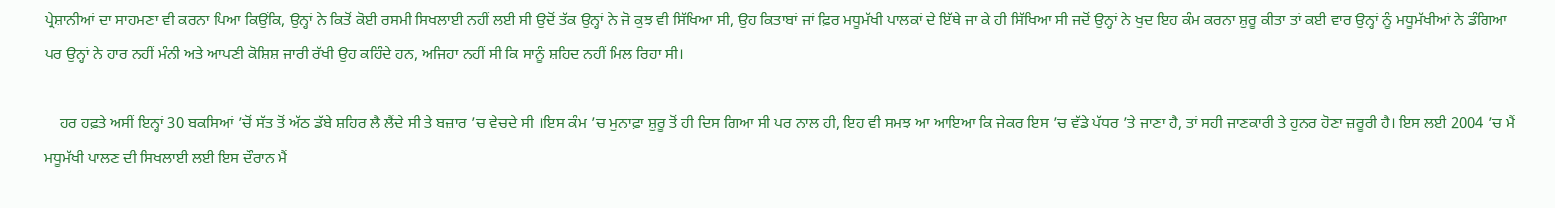ਪ੍ਰੇਸ਼ਾਨੀਆਂ ਦਾ ਸਾਹਮਣਾ ਵੀ ਕਰਨਾ ਪਿਆ ਕਿਉਂਕਿ, ਉਨ੍ਹਾਂ ਨੇ ਕਿਤੋਂ ਕੋਈ ਰਸਮੀ ਸਿਖਲਾਈ ਨਹੀਂ ਲਈ ਸੀ ਉਦੋਂ ਤੱਕ ਉਨ੍ਹਾਂ ਨੇ ਜੋ ਕੁਝ ਵੀ ਸਿੱਖਿਆ ਸੀ, ਉਹ ਕਿਤਾਬਾਂ ਜਾਂ ਫ਼ਿਰ ਮਧੂਮੱਖੀ ਪਾਲਕਾਂ ਦੇ ਇੱਥੇ ਜਾ ਕੇ ਹੀ ਸਿੱਖਿਆ ਸੀ ਜਦੋਂ ਉਨ੍ਹਾਂ ਨੇ ਖੁਦ ਇਹ ਕੰਮ ਕਰਨਾ ਸ਼ੁਰੂ ਕੀਤਾ ਤਾਂ ਕਈ ਵਾਰ ਉਨ੍ਹਾਂ ਨੂੰ ਮਧੂਮੱਖੀਆਂ ਨੇ ਡੰਗਿਆ ਪਰ ਉਨ੍ਹਾਂ ਨੇ ਹਾਰ ਨਹੀਂ ਮੰਨੀ ਅਤੇ ਆਪਣੀ ਕੋਸ਼ਿਸ਼ ਜਾਰੀ ਰੱਖੀ ਉਹ ਕਹਿੰਦੇ ਹਨ, ਅਜਿਹਾ ਨਹੀਂ ਸੀ ਕਿ ਸਾਨੂੰ ਸ਼ਹਿਦ ਨਹੀਂ ਮਿਲ ਰਿਹਾ ਸੀ।

    ਹਰ ਹਫ਼ਤੇ ਅਸੀਂ ਇਨ੍ਹਾਂ 30 ਬਕਸਿਆਂ ’ਚੋਂ ਸੱਤ ਤੋਂ ਅੱਠ ਡੱਬੇ ਸ਼ਹਿਰ ਲੈ ਲੈਂਦੇ ਸੀ ਤੇ ਬਜ਼ਾਰ ’ਚ ਵੇਚਦੇ ਸੀ ।ਇਸ ਕੰਮ ’ਚ ਮੁਨਾਫ਼ਾ ਸ਼ੁਰੂ ਤੋਂ ਹੀ ਦਿਸ ਗਿਆ ਸੀ ਪਰ ਨਾਲ ਹੀ, ਇਹ ਵੀ ਸਮਝ ਆ ਆਇਆ ਕਿ ਜੇਕਰ ਇਸ ’ਚ ਵੱਡੇ ਪੱਧਰ ’ਤੇ ਜਾਣਾ ਹੈ, ਤਾਂ ਸਹੀ ਜਾਣਕਾਰੀ ਤੇ ਹੁਨਰ ਹੋਣਾ ਜ਼ਰੂਰੀ ਹੈ। ਇਸ ਲਈ 2004 ’ਚ ਮੈਂ ਮਧੂਮੱਖੀ ਪਾਲਣ ਦੀ ਸਿਖਲਾਈ ਲਈ ਇਸ ਦੌਰਾਨ ਮੈਂ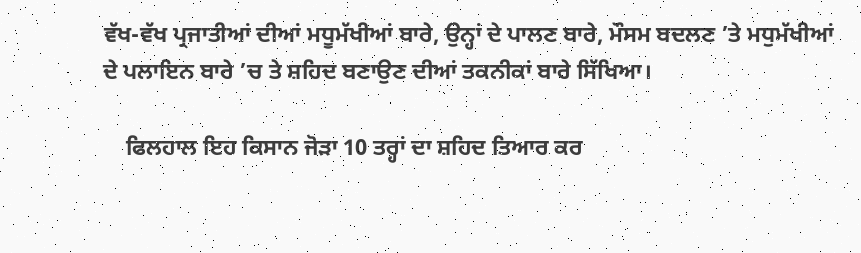ਵੱਖ-ਵੱਖ ਪ੍ਰਜਾਤੀਆਂ ਦੀਆਂ ਮਧੂਮੱਖੀਆਂ ਬਾਰੇ, ਉਨ੍ਹਾਂ ਦੇ ਪਾਲਣ ਬਾਰੇ, ਮੌਸਮ ਬਦਲਣ ’ਤੇ ਮਧੁਮੱਖੀਆਂ ਦੇ ਪਲਾਇਨ ਬਾਰੇ ’ਚ ਤੇ ਸ਼ਹਿਦ ਬਣਾਉਣ ਦੀਆਂ ਤਕਨੀਕਾਂ ਬਾਰੇ ਸਿੱਖਿਆ।

    ਫਿਲਹਾਲ ਇਹ ਕਿਸਾਨ ਜੋੜਾ 10 ਤਰ੍ਹਾਂ ਦਾ ਸ਼ਹਿਦ ਤਿਆਰ ਕਰ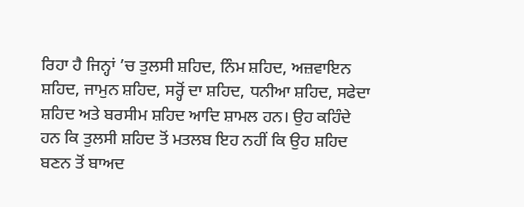ਰਿਹਾ ਹੈ ਜਿਨ੍ਹਾਂ ’ਚ ਤੁਲਸੀ ਸ਼ਹਿਦ, ਨਿੰਮ ਸ਼ਹਿਦ, ਅਜ਼ਵਾਇਨ ਸ਼ਹਿਦ, ਜਾਮੁਨ ਸ਼ਹਿਦ, ਸਰ੍ਹੋਂ ਦਾ ਸ਼ਹਿਦ, ਧਨੀਆ ਸ਼ਹਿਦ, ਸਫੇਦਾ ਸ਼ਹਿਦ ਅਤੇ ਬਰਸੀਮ ਸ਼ਹਿਦ ਆਦਿ ਸ਼ਾਮਲ ਹਨ। ਉਹ ਕਹਿੰਦੇ ਹਨ ਕਿ ਤੁਲਸੀ ਸ਼ਹਿਦ ਤੋਂ ਮਤਲਬ ਇਹ ਨਹੀਂ ਕਿ ਉਹ ਸ਼ਹਿਦ ਬਣਨ ਤੋਂ ਬਾਅਦ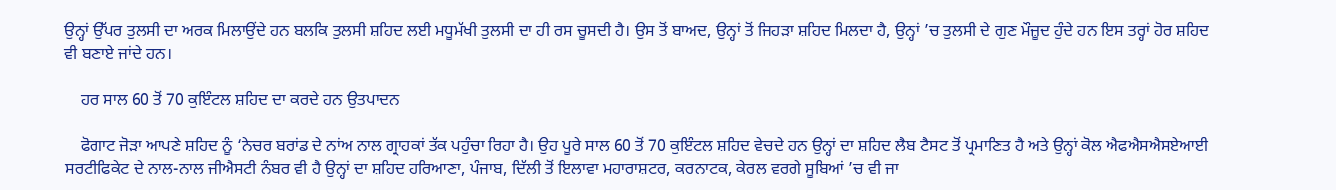ਉਨ੍ਹਾਂ ਉੱਪਰ ਤੁਲਸੀ ਦਾ ਅਰਕ ਮਿਲਾਉਂਦੇ ਹਨ ਬਲਕਿ ਤੁਲਸੀ ਸ਼ਹਿਦ ਲਈ ਮਧੂਮੱਖੀ ਤੁਲਸੀ ਦਾ ਹੀ ਰਸ ਚੂਸਦੀ ਹੈ। ਉਸ ਤੋਂ ਬਾਅਦ, ਉਨ੍ਹਾਂ ਤੋਂ ਜਿਹੜਾ ਸ਼ਹਿਦ ਮਿਲਦਾ ਹੈ, ਉਨ੍ਹਾਂ ’ਚ ਤੁਲਸੀ ਦੇ ਗੁਣ ਮੌਜ਼ੂਦ ਹੁੰਦੇ ਹਨ ਇਸ ਤਰ੍ਹਾਂ ਹੋਰ ਸ਼ਹਿਦ ਵੀ ਬਣਾਏ ਜਾਂਦੇ ਹਨ।

    ਹਰ ਸਾਲ 60 ਤੋਂ 70 ਕੁਇੰਟਲ ਸ਼ਹਿਦ ਦਾ ਕਰਦੇ ਹਨ ਉਤਪਾਦਨ

    ਫੋਗਾਟ ਜੋੜਾ ਆਪਣੇ ਸ਼ਹਿਦ ਨੂੰ ‘ਨੇਚਰ ਬਰਾਂਡ ਦੇ ਨਾਂਅ ਨਾਲ ਗ੍ਰਾਹਕਾਂ ਤੱਕ ਪਹੁੰਚਾ ਰਿਹਾ ਹੈ। ਉਹ ਪੂਰੇ ਸਾਲ 60 ਤੋਂ 70 ਕੁਇੰਟਲ ਸ਼ਹਿਦ ਵੇਚਦੇ ਹਨ ਉਨ੍ਹਾਂ ਦਾ ਸ਼ਹਿਦ ਲੈਬ ਟੈਸਟ ਤੋਂ ਪ੍ਰਮਾਣਿਤ ਹੈ ਅਤੇ ਉਨ੍ਹਾਂ ਕੋਲ ਐਫਐਸਐਸਏਆਈ ਸਰਟੀਫਿਕੇਟ ਦੇ ਨਾਲ-ਨਾਲ ਜੀਐਸਟੀ ਨੰਬਰ ਵੀ ਹੈ ਉਨ੍ਹਾਂ ਦਾ ਸ਼ਹਿਦ ਹਰਿਆਣਾ, ਪੰਜਾਬ, ਦਿੱਲੀ ਤੋਂ ਇਲਾਵਾ ਮਹਾਰਾਸ਼ਟਰ, ਕਰਨਾਟਕ, ਕੇਰਲ ਵਰਗੇ ਸੂਬਿਆਂ ’ਚ ਵੀ ਜਾ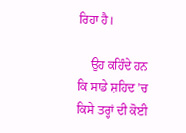ਰਿਹਾ ਹੈ।

    ਉਹ ਕਹਿੰਦੇ ਹਨ ਕਿ ਸਾਡੇ ਸ਼ਹਿਦ ’ਚ ਕਿਸੇ ਤਰ੍ਹਾਂ ਦੀ ਕੋਈ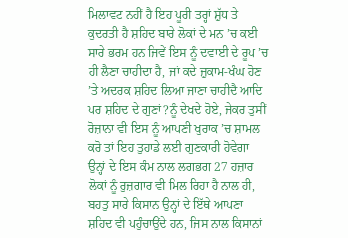ਮਿਲਾਵਟ ਨਹੀਂ ਹੈ ਇਹ ਪੂਰੀ ਤਰ੍ਹਾਂ ਸ਼ੁੱਧ ਤੇ ਕੁਦਰਤੀ ਹੈ ਸ਼ਹਿਦ ਬਾਰੇ ਲੋਕਾਂ ਦੇ ਮਨ ’ਚ ਕਈ ਸਾਰੇ ਭਰਮ ਹਨ ਜਿਵੇਂ ਇਸ ਨੂੰ ਦਵਾਈ ਦੇ ਰੂਪ ’ਚ ਹੀ ਲੈਣਾ ਚਾਹੀਦਾ ਹੈ, ਜਾਂ ਕਦੇ ਜ਼ੁਕਾਮ-ਖੰਘ ਹੋਣ ’ਤੇ ਅਦਰਕ ਸ਼ਹਿਦ ਲਿਆ ਜਾਣਾ ਚਾਹੀਦੈ ਆਦਿ ਪਰ ਸ਼ਹਿਦ ਦੇ ਗੁਣਾਂ?ਨੂੰ ਦੇਖਦੇ ਹੋਏ, ਜੇਕਰ ਤੁਸੀਂ ਰੋਜ਼ਾਨਾ ਵੀ ਇਸ ਨੂੰ ਆਪਣੀ ਖੁਰਾਕ ’ਚ ਸ਼ਾਮਲ ਕਰੋ ਤਾਂ ਇਹ ਤੁਹਾਡੇ ਲਈ ਗੁਣਕਾਰੀ ਹੋਵੇਗਾ ਉਨ੍ਹਾਂ ਦੇ ਇਸ ਕੰਮ ਨਾਲ ਲਗਭਗ 27 ਹਜ਼ਾਰ ਲੋਕਾਂ ਨੂੰ ਰੁਜ਼ਗਾਰ ਵੀ ਮਿਲ ਰਿਹਾ ਹੈ ਨਾਲ ਹੀ, ਬਹਤੁ ਸਾਰੇ ਕਿਸਾਨ ਉਨ੍ਹਾਂ ਦੇ ਇੱਥੇ ਆਪਣਾ ਸ਼ਹਿਦ ਵੀ ਪਹੁੰਚਾਉਂਦੇ ਹਨ, ਜਿਸ ਨਾਲ ਕਿਸਾਨਾਂ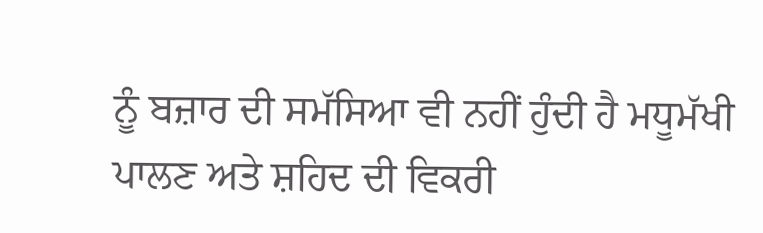ਨੂੰ ਬਜ਼ਾਰ ਦੀ ਸਮੱਸਿਆ ਵੀ ਨਹੀਂ ਹੁੰਦੀ ਹੈ ਮਧੂਮੱਖੀ ਪਾਲਣ ਅਤੇ ਸ਼ਹਿਦ ਦੀ ਵਿਕਰੀ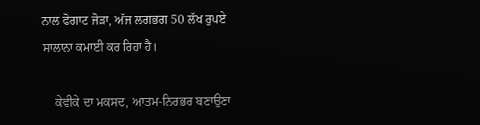ਨਾਲ ਫੋਗਾਟ ਜੋੜਾ, ਅੱਜ ਲਗਭਗ 50 ਲੱਖ ਰੁਪਏ ਸਾਲਾਨਾ ਕਮਾਈ ਕਰ ਰਿਹਾ ਹੈ।

    ਕੇਵੀਕੇ ਦਾ ਮਕਸਦ, ਆਤਮ-ਨਿਰਭਰ ਬਣਾਉਣਾ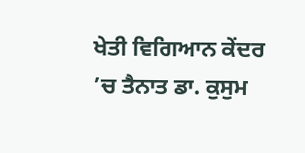ਖੇਤੀ ਵਿਗਿਆਨ ਕੇਂਦਰ ’ਚ ਤੈਨਾਤ ਡਾ. ਕੁਸੁਮ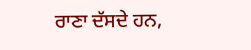ਰਾਣਾ ਦੱਸਦੇ ਹਨ,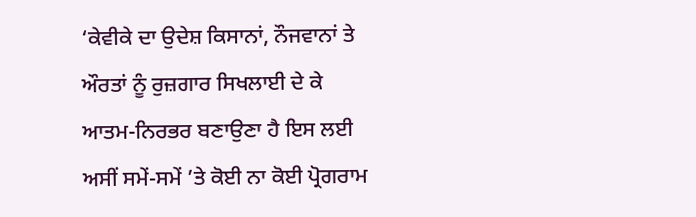‘ਕੇਵੀਕੇ ਦਾ ਉਦੇਸ਼ ਕਿਸਾਨਾਂ, ਨੌਜਵਾਨਾਂ ਤੇ ਔਰਤਾਂ ਨੂੰ ਰੁਜ਼ਗਾਰ ਸਿਖਲਾਈ ਦੇ ਕੇ ਆਤਮ-ਨਿਰਭਰ ਬਣਾਉਣਾ ਹੈ ਇਸ ਲਈ ਅਸੀਂ ਸਮੇਂ-ਸਮੇਂ ’ਤੇ ਕੋਈ ਨਾ ਕੋਈ ਪ੍ਰੋਗਰਾਮ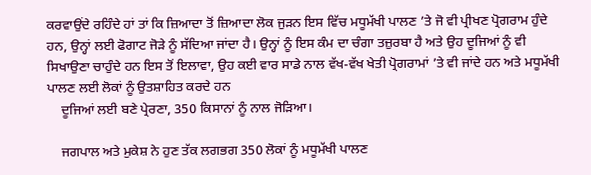ਕਰਵਾਉਂਦੇ ਰਹਿੰਦੇ ਹਾਂ ਤਾਂ ਕਿ ਜ਼ਿਆਦਾ ਤੋਂ ਜ਼ਿਆਦਾ ਲੋਕ ਜੁੜਨ ਇਸ ਵਿੱਚ ਮਧੂਮੱਖੀ ਪਾਲਣ ’ਤੇ ਜੋ ਵੀ ਪ੍ਰੀਖਣ ਪ੍ਰੋਗਰਾਮ ਹੁੰਦੇ ਹਨ, ਉਨ੍ਹਾਂ ਲਈ ਫੋਗਾਟ ਜੋੜੇ ਨੂੰ ਸੱਦਿਆ ਜਾਂਦਾ ਹੈ। ਉਨ੍ਹਾਂ ਨੂੰ ਇਸ ਕੰਮ ਦਾ ਚੰਗਾ ਤਜ਼ੁਰਬਾ ਹੈ ਅਤੇ ਉਹ ਦੂਜਿਆਂ ਨੂੰ ਵੀ ਸਿਖਾਉਣਾ ਚਾਹੁੰਦੇ ਹਨ ਇਸ ਤੋਂ ਇਲਾਵਾ, ਉਹ ਕਈ ਵਾਰ ਸਾਡੇ ਨਾਲ ਵੱਖ-ਵੱਖ ਖੇਤੀ ਪ੍ਰੋਗਰਾਮਾਂ ’ਤੇ ਵੀ ਜਾਂਦੇ ਹਨ ਅਤੇ ਮਧੂਮੱਖੀ ਪਾਲਣ ਲਈ ਲੋਕਾਂ ਨੂੰ ਉਤਸ਼ਾਹਿਤ ਕਰਦੇ ਹਨ
    ਦੂਜਿਆਂ ਲਈ ਬਣੇ ਪ੍ਰੇਰਣਾ, 350 ਕਿਸਾਨਾਂ ਨੂੰ ਨਾਲ ਜੋੜਿਆ।

    ਜਗਪਾਲ ਅਤੇ ਮੁਕੇਸ਼ ਨੇ ਹੁਣ ਤੱਕ ਲਗਭਗ 350 ਲੋਕਾਂ ਨੂੰ ਮਧੂਮੱਖੀ ਪਾਲਣ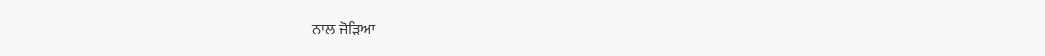ਨਾਲ ਜੋੜਿਆ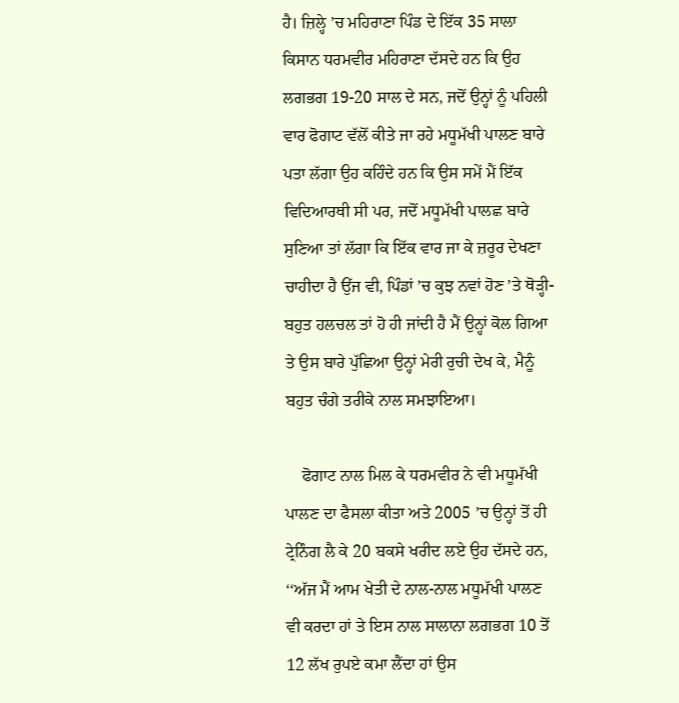ਹੈ। ਜ਼ਿਲ੍ਹੇ ’ਚ ਮਹਿਰਾਣਾ ਪਿੰਡ ਦੇ ਇੱਕ 35 ਸਾਲਾ ਕਿਸਾਨ ਧਰਮਵੀਰ ਮਹਿਰਾਣਾ ਦੱਸਦੇ ਹਨ ਕਿ ਉਹ ਲਗਭਗ 19-20 ਸਾਲ ਦੇ ਸਨ, ਜਦੋਂ ਉਨ੍ਹਾਂ ਨੂੰ ਪਹਿਲੀ ਵਾਰ ਫੋਗਾਟ ਵੱਲੋਂ ਕੀਤੇ ਜਾ ਰਹੇ ਮਧੂਮੱਖੀ ਪਾਲਣ ਬਾਰੇ ਪਤਾ ਲੱਗਾ ਉਹ ਕਹਿੰਦੇ ਹਨ ਕਿ ਉਸ ਸਮੇਂ ਮੈਂ ਇੱਕ ਵਿਦਿਆਰਥੀ ਸੀ ਪਰ, ਜਦੋਂ ਮਧੂਮੱਖੀ ਪਾਲਛ ਬਾਰੇ ਸੁਣਿਆ ਤਾਂ ਲੱਗਾ ਕਿ ਇੱਕ ਵਾਰ ਜਾ ਕੇ ਜ਼ਰੂਰ ਦੇਖਣਾ ਚਾਹੀਦਾ ਹੈ ਉਂਜ ਵੀ, ਪਿੰਡਾਂ ’ਚ ਕੁਝ ਨਵਾਂ ਹੋਣ ’ਤੇ ਥੋੜ੍ਹੀ-ਬਹੁਤ ਹਲਚਲ ਤਾਂ ਹੋ ਹੀ ਜਾਂਦੀ ਹੈ ਮੈਂ ਉਨ੍ਹਾਂ ਕੋਲ ਗਿਆ ਤੇ ਉਸ ਬਾਰੇ ਪੁੱਛਿਆ ਉਨ੍ਹਾਂ ਮੇਰੀ ਰੁਚੀ ਦੇਖ ਕੇ, ਮੈਨੂੰ ਬਹੁਤ ਚੰਗੇ ਤਰੀਕੇ ਨਾਲ ਸਮਝਾਇਆ।

    ਫੋਗਾਟ ਨਾਲ ਮਿਲ ਕੇ ਧਰਮਵੀਰ ਨੇ ਵੀ ਮਧੂਮੱਖੀ ਪਾਲਣ ਦਾ ਫੈਸਲਾ ਕੀਤਾ ਅਤੇ 2005 ’ਚ ਉਨ੍ਹਾਂ ਤੋਂ ਹੀ ਟ੍ਰੇਨਿੰਗ ਲੈ ਕੇ 20 ਬਕਸੇ ਖਰੀਦ ਲਏ ਉਹ ਦੱਸਦੇ ਹਨ, ‘‘ਅੱਜ ਮੈਂ ਆਮ ਖੇਤੀ ਦੇ ਨਾਲ-ਨਾਲ ਮਧੂਮੱਖੀ ਪਾਲਣ ਵੀ ਕਰਦਾ ਹਾਂ ਤੇ ਇਸ ਨਾਲ ਸਾਲਾਨਾ ਲਗਭਗ 10 ਤੋਂ 12 ਲੱਖ ਰੁਪਏ ਕਮਾ ਲੈਂਦਾ ਹਾਂ ਉਸ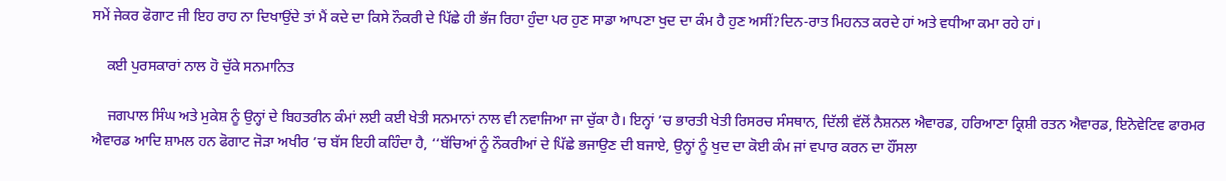ਸਮੇਂ ਜੇਕਰ ਫੋਗਾਟ ਜੀ ਇਹ ਰਾਹ ਨਾ ਦਿਖਾਉਂਦੇ ਤਾਂ ਮੈਂ ਕਦੇ ਦਾ ਕਿਸੇ ਨੌਕਰੀ ਦੇ ਪਿੱਛੇ ਹੀ ਭੱਜ ਰਿਹਾ ਹੁੰਦਾ ਪਰ ਹੁਣ ਸਾਡਾ ਆਪਣਾ ਖੁਦ ਦਾ ਕੰਮ ਹੈ ਹੁਣ ਅਸੀਂ?ਦਿਨ-ਰਾਤ ਮਿਹਨਤ ਕਰਦੇ ਹਾਂ ਅਤੇ ਵਧੀਆ ਕਮਾ ਰਹੇ ਹਾਂ।

    ਕਈ ਪੁਰਸਕਾਰਾਂ ਨਾਲ ਹੋ ਚੁੱਕੇ ਸਨਮਾਨਿਤ

    ਜਗਪਾਲ ਸਿੰਘ ਅਤੇ ਮੁਕੇਸ਼ ਨੂੰ ਉਨ੍ਹਾਂ ਦੇ ਬਿਹਤਰੀਨ ਕੰਮਾਂ ਲਈ ਕਈ ਖੇਤੀ ਸਨਮਾਨਾਂ ਨਾਲ ਵੀ ਨਵਾਜਿਆ ਜਾ ਚੁੱਕਾ ਹੈ। ਇਨ੍ਹਾਂ ’ਚ ਭਾਰਤੀ ਖੇਤੀ ਰਿਸਰਚ ਸੰਸਥਾਨ, ਦਿੱਲੀ ਵੱਲੋਂ ਨੈਸ਼ਨਲ ਐਵਾਰਡ, ਹਰਿਆਣਾ ਕ੍ਰਿਸ਼ੀ ਰਤਨ ਐਵਾਰਡ, ਇਨੋਵੇਟਿਵ ਫਾਰਮਰ ਐਵਾਰਡ ਆਦਿ ਸ਼ਾਮਲ ਹਨ ਫੋਗਾਟ ਜੋੜਾ ਅਖੀਰ ’ਚ ਬੱਸ ਇਹੀ ਕਹਿੰਦਾ ਹੈ, ‘‘ਬੱਚਿਆਂ ਨੂੰ ਨੌਕਰੀਆਂ ਦੇ ਪਿੱਛੇ ਭਜਾਉਣ ਦੀ ਬਜਾਏ, ਉਨ੍ਹਾਂ ਨੂੰ ਖੁਦ ਦਾ ਕੋਈ ਕੰਮ ਜਾਂ ਵਪਾਰ ਕਰਨ ਦਾ ਹੌਂਸਲਾ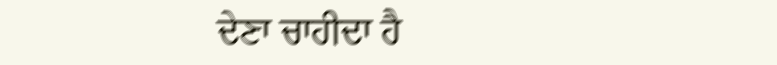ਦੇਣਾ ਚਾਹੀਦਾ ਹੈ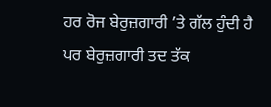ਹਰ ਰੋਜ ਬੇਰੁਜ਼ਗਾਰੀ ’ਤੇ ਗੱਲ ਹੁੰਦੀ ਹੈ ਪਰ ਬੇਰੁਜ਼ਗਾਰੀ ਤਦ ਤੱਕ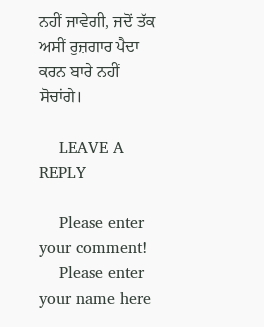ਨਹੀਂ ਜਾਵੇਗੀ, ਜਦੋਂ ਤੱਕ ਅਸੀਂ ਰੁਜ਼ਗਾਰ ਪੈਦਾ ਕਰਨ ਬਾਰੇ ਨਹੀਂ ਸੋਚਾਂਗੇ।

    LEAVE A REPLY

    Please enter your comment!
    Please enter your name here